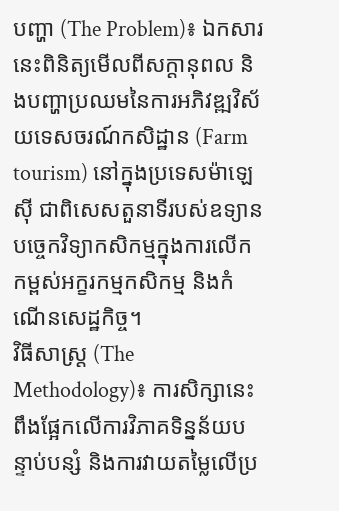បញ្ហា (The Problem)៖ ឯកសារនេះពិនិត្យមើលពីសក្តានុពល និងបញ្ហាប្រឈមនៃការអភិវឌ្ឍវិស័យទេសចរណ៍កសិដ្ឋាន (Farm tourism) នៅក្នុងប្រទេសម៉ាឡេស៊ី ជាពិសេសតួនាទីរបស់ឧទ្យានបច្ចេកវិទ្យាកសិកម្មក្នុងការលើកកម្ពស់អក្ខរកម្មកសិកម្ម និងកំណើនសេដ្ឋកិច្ច។
វិធីសាស្ត្រ (The Methodology)៖ ការសិក្សានេះពឹងផ្អែកលើការវិភាគទិន្នន័យបន្ទាប់បន្សំ និងការវាយតម្លៃលើប្រ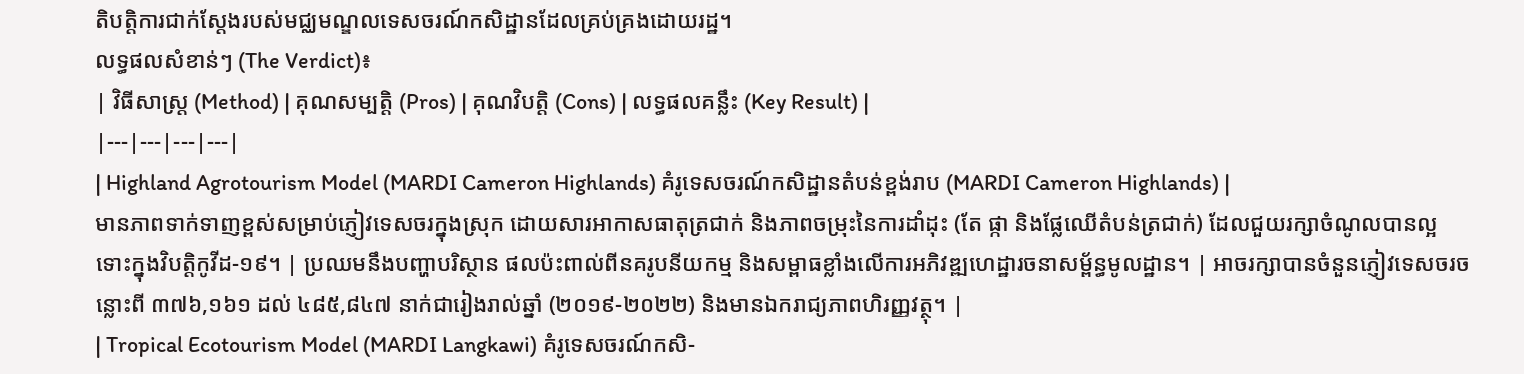តិបត្តិការជាក់ស្តែងរបស់មជ្ឈមណ្ឌលទេសចរណ៍កសិដ្ឋានដែលគ្រប់គ្រងដោយរដ្ឋ។
លទ្ធផលសំខាន់ៗ (The Verdict)៖
| វិធីសាស្ត្រ (Method) | គុណសម្បត្តិ (Pros) | គុណវិបត្តិ (Cons) | លទ្ធផលគន្លឹះ (Key Result) |
|---|---|---|---|
| Highland Agrotourism Model (MARDI Cameron Highlands) គំរូទេសចរណ៍កសិដ្ឋានតំបន់ខ្ពង់រាប (MARDI Cameron Highlands) |
មានភាពទាក់ទាញខ្ពស់សម្រាប់ភ្ញៀវទេសចរក្នុងស្រុក ដោយសារអាកាសធាតុត្រជាក់ និងភាពចម្រុះនៃការដាំដុះ (តែ ផ្កា និងផ្លែឈើតំបន់ត្រជាក់) ដែលជួយរក្សាចំណូលបានល្អទោះក្នុងវិបត្តិកូវីដ-១៩។ | ប្រឈមនឹងបញ្ហាបរិស្ថាន ផលប៉ះពាល់ពីនគរូបនីយកម្ម និងសម្ពាធខ្លាំងលើការអភិវឌ្ឍហេដ្ឋារចនាសម្ព័ន្ធមូលដ្ឋាន។ | អាចរក្សាបានចំនួនភ្ញៀវទេសចរចន្លោះពី ៣៧៦,១៦១ ដល់ ៤៨៥,៨៤៧ នាក់ជារៀងរាល់ឆ្នាំ (២០១៩-២០២២) និងមានឯករាជ្យភាពហិរញ្ញវត្ថុ។ |
| Tropical Ecotourism Model (MARDI Langkawi) គំរូទេសចរណ៍កសិ-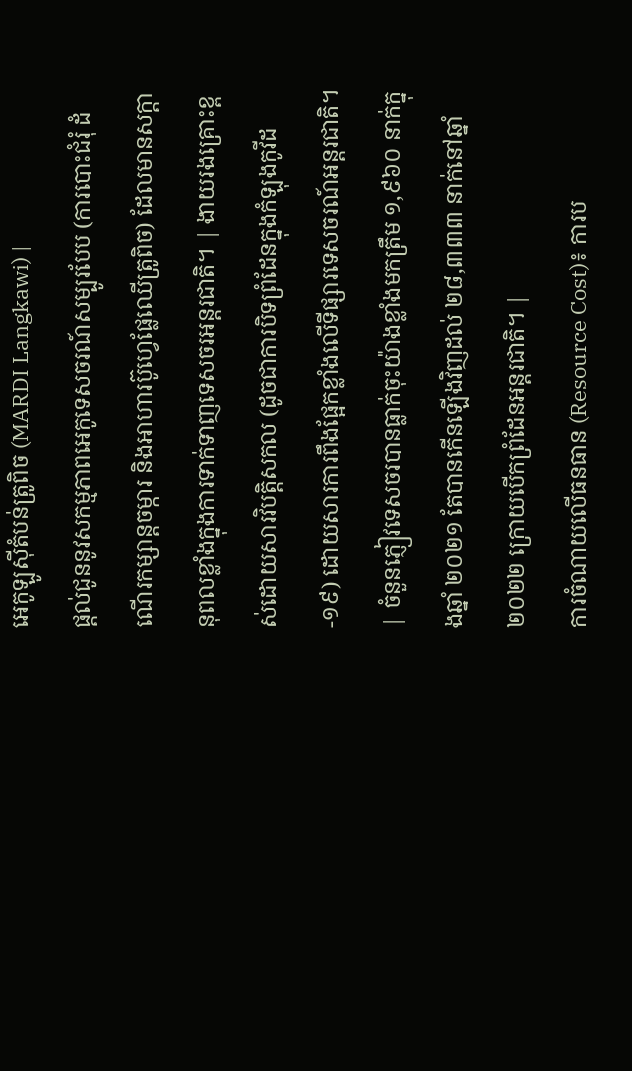អេកូឡូស៊ីតំបន់ត្រូពិច (MARDI Langkawi) |
ផ្តល់ជូននូវសកម្មភាពអេកូទេសចរណ៍សម្បូរបែប (ការបោះជំរុំ ដំណើរកម្សាន្តចម្ការ និងអាហារប៊ូហ្វេផ្លែឈើត្រូពិច) ដែលមានសក្តានុពលខ្លាំងក្នុងការទាក់ទាញទេសចរអន្តរជាតិ។ | ងាយរងគ្រោះខ្ពស់ដោយសារវិបត្តិសកល (ដូចជាការបិទព្រំដែនក្នុងកំឡុងកូវីដ-១៩) ដោយសារការពឹងផ្អែកខ្លាំងលើទីផ្សារទេសចរណ៍អន្តរជាតិ។ | ចំនួនភ្ញៀវទេសចរបានធ្លាក់ចុះយ៉ាងខ្លាំងមកត្រឹម ១,៩៦០ នាក់ក្នុងឆ្នាំ ២០២១ តែបានកើនឡើងវិញដល់ ២៨,៣៣៣ នាក់នៅឆ្នាំ ២០២២ ក្រោយបើកព្រំដែនអន្តរជាតិ។ |
ការចំណាយលើធនធាន (Resource Cost)៖ ការប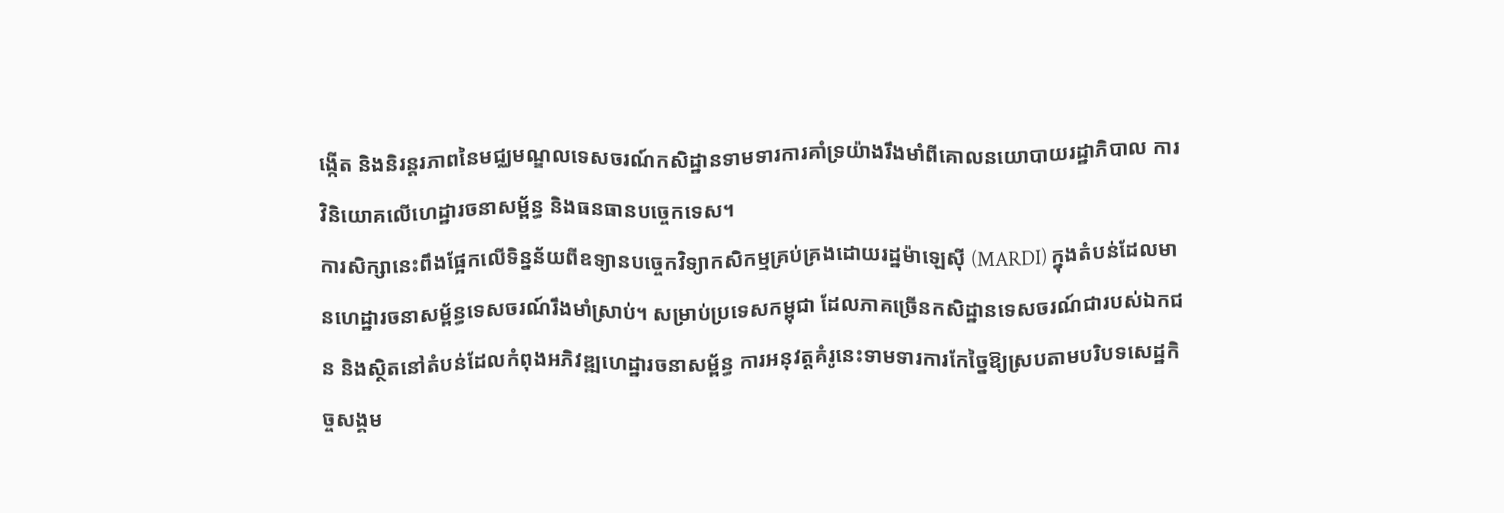ង្កើត និងនិរន្តរភាពនៃមជ្ឈមណ្ឌលទេសចរណ៍កសិដ្ឋានទាមទារការគាំទ្រយ៉ាងរឹងមាំពីគោលនយោបាយរដ្ឋាភិបាល ការវិនិយោគលើហេដ្ឋារចនាសម្ព័ន្ធ និងធនធានបច្ចេកទេស។
ការសិក្សានេះពឹងផ្អែកលើទិន្នន័យពីឧទ្យានបច្ចេកវិទ្យាកសិកម្មគ្រប់គ្រងដោយរដ្ឋម៉ាឡេស៊ី (MARDI) ក្នុងតំបន់ដែលមានហេដ្ឋារចនាសម្ព័ន្ធទេសចរណ៍រឹងមាំស្រាប់។ សម្រាប់ប្រទេសកម្ពុជា ដែលភាគច្រើនកសិដ្ឋានទេសចរណ៍ជារបស់ឯកជន និងស្ថិតនៅតំបន់ដែលកំពុងអភិវឌ្ឍហេដ្ឋារចនាសម្ព័ន្ធ ការអនុវត្តគំរូនេះទាមទារការកែច្នៃឱ្យស្របតាមបរិបទសេដ្ឋកិច្ចសង្គម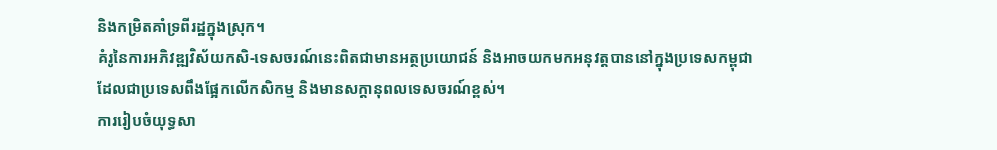និងកម្រិតគាំទ្រពីរដ្ឋក្នុងស្រុក។
គំរូនៃការអភិវឌ្ឍវិស័យកសិ-ទេសចរណ៍នេះពិតជាមានអត្ថប្រយោជន៍ និងអាចយកមកអនុវត្តបាននៅក្នុងប្រទេសកម្ពុជា ដែលជាប្រទេសពឹងផ្អែកលើកសិកម្ម និងមានសក្តានុពលទេសចរណ៍ខ្ពស់។
ការរៀបចំយុទ្ធសា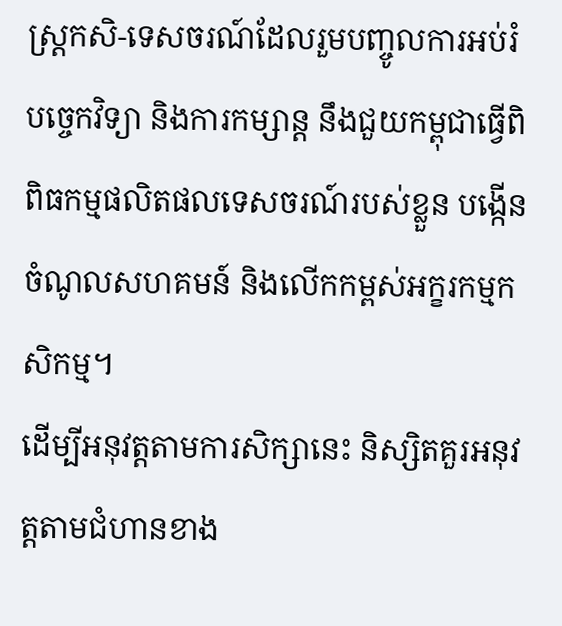ស្ត្រកសិ-ទេសចរណ៍ដែលរួមបញ្ចូលការអប់រំ បច្ចេកវិទ្យា និងការកម្សាន្ត នឹងជួយកម្ពុជាធ្វើពិពិធកម្មផលិតផលទេសចរណ៍របស់ខ្លួន បង្កើនចំណូលសហគមន៍ និងលើកកម្ពស់អក្ខរកម្មកសិកម្ម។
ដើម្បីអនុវត្តតាមការសិក្សានេះ និស្សិតគួរអនុវត្តតាមជំហានខាង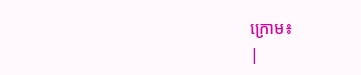ក្រោម៖
|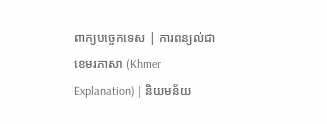ពាក្យបច្ចេកទេស | ការពន្យល់ជាខេមរភាសា (Khmer Explanation) | និយមន័យ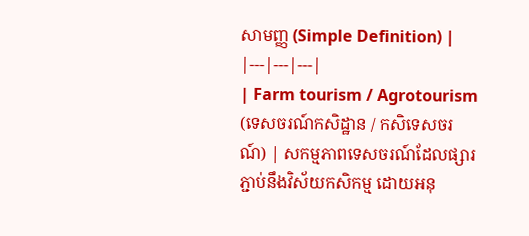សាមញ្ញ (Simple Definition) |
|---|---|---|
| Farm tourism / Agrotourism (ទេសចរណ៍កសិដ្ឋាន / កសិទេសចរណ៍) | សកម្មភាពទេសចរណ៍ដែលផ្សារភ្ជាប់នឹងវិស័យកសិកម្ម ដោយអនុ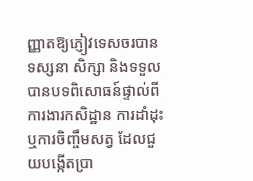ញ្ញាតឱ្យភ្ញៀវទេសចរបានទស្សនា សិក្សា និងទទួលបានបទពិសោធន៍ផ្ទាល់ពីការងារកសិដ្ឋាន ការដាំដុះ ឬការចិញ្ចឹមសត្វ ដែលជួយបង្កើតប្រា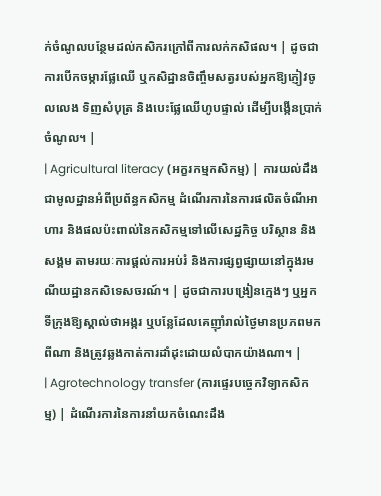ក់ចំណូលបន្ថែមដល់កសិករក្រៅពីការលក់កសិផល។ | ដូចជាការបើកចម្ការផ្លែឈើ ឬកសិដ្ឋានចិញ្ចឹមសត្វរបស់អ្នកឱ្យភ្ញៀវចូលលេង ទិញសំបុត្រ និងបេះផ្លែឈើហូបផ្ទាល់ ដើម្បីបង្កើនប្រាក់ចំណូល។ |
| Agricultural literacy (អក្ខរកម្មកសិកម្ម) | ការយល់ដឹងជាមូលដ្ឋានអំពីប្រព័ន្ធកសិកម្ម ដំណើរការនៃការផលិតចំណីអាហារ និងផលប៉ះពាល់នៃកសិកម្មទៅលើសេដ្ឋកិច្ច បរិស្ថាន និងសង្គម តាមរយៈការផ្តល់ការអប់រំ និងការផ្សព្វផ្សាយនៅក្នុងរមណីយដ្ឋានកសិទេសចរណ៍។ | ដូចជាការបង្រៀនក្មេងៗ ឬអ្នកទីក្រុងឱ្យស្គាល់ថាអង្ករ ឬបន្លែដែលគេញ៉ាំរាល់ថ្ងៃមានប្រភពមកពីណា និងត្រូវឆ្លងកាត់ការដាំដុះដោយលំបាកយ៉ាងណា។ |
| Agrotechnology transfer (ការផ្ទេរបច្ចេកវិទ្យាកសិកម្ម) | ដំណើរការនៃការនាំយកចំណេះដឹង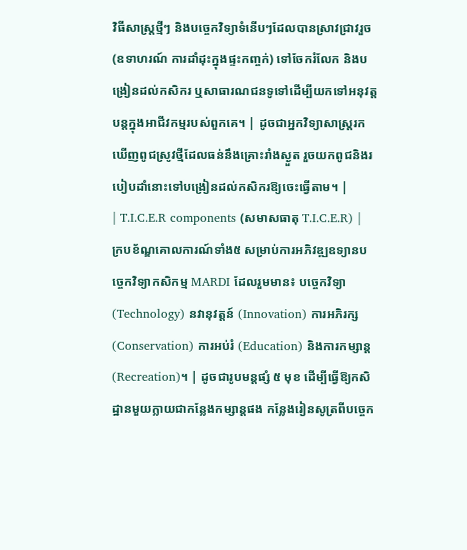វិធីសាស្ត្រថ្មីៗ និងបច្ចេកវិទ្យាទំនើបៗដែលបានស្រាវជ្រាវរួច (ឧទាហរណ៍ ការដាំដុះក្នុងផ្ទះកញ្ចក់) ទៅចែករំលែក និងបង្រៀនដល់កសិករ ឬសាធារណជនទូទៅដើម្បីយកទៅអនុវត្តបន្តក្នុងអាជីវកម្មរបស់ពួកគេ។ | ដូចជាអ្នកវិទ្យាសាស្ត្ររកឃើញពូជស្រូវថ្មីដែលធន់នឹងគ្រោះរាំងស្ងួត រួចយកពូជនិងរបៀបដាំនោះទៅបង្រៀនដល់កសិករឱ្យចេះធ្វើតាម។ |
| T.I.C.E.R components (សមាសធាតុ T.I.C.E.R) | ក្របខ័ណ្ឌគោលការណ៍ទាំង៥ សម្រាប់ការអភិវឌ្ឍឧទ្យានបច្ចេកវិទ្យាកសិកម្ម MARDI ដែលរួមមាន៖ បច្ចេកវិទ្យា (Technology) នវានុវត្តន៍ (Innovation) ការអភិរក្ស (Conservation) ការអប់រំ (Education) និងការកម្សាន្ត (Recreation)។ | ដូចជារូបមន្តផ្សំ ៥ មុខ ដើម្បីធ្វើឱ្យកសិដ្ឋានមួយក្លាយជាកន្លែងកម្សាន្តផង កន្លែងរៀនសូត្រពីបច្ចេក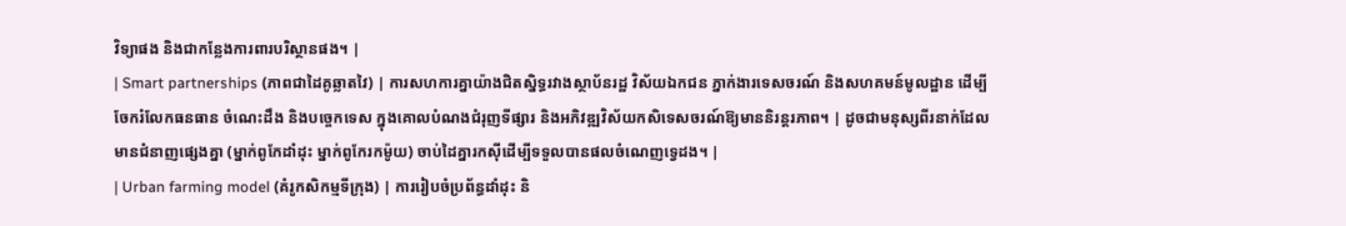វិទ្យាផង និងជាកន្លែងការពារបរិស្ថានផង។ |
| Smart partnerships (ភាពជាដៃគូឆ្លាតវៃ) | ការសហការគ្នាយ៉ាងជិតស្និទ្ធរវាងស្ថាប័នរដ្ឋ វិស័យឯកជន ភ្នាក់ងារទេសចរណ៍ និងសហគមន៍មូលដ្ឋាន ដើម្បីចែករំលែកធនធាន ចំណេះដឹង និងបច្ចេកទេស ក្នុងគោលបំណងជំរុញទីផ្សារ និងអភិវឌ្ឍវិស័យកសិទេសចរណ៍ឱ្យមាននិរន្តរភាព។ | ដូចជាមនុស្សពីរនាក់ដែលមានជំនាញផ្សេងគ្នា (ម្នាក់ពូកែដាំដុះ ម្នាក់ពូកែរកម៉ូយ) ចាប់ដៃគ្នារកស៊ីដើម្បីទទួលបានផលចំណេញទ្វេដង។ |
| Urban farming model (គំរូកសិកម្មទីក្រុង) | ការរៀបចំប្រព័ន្ធដាំដុះ និ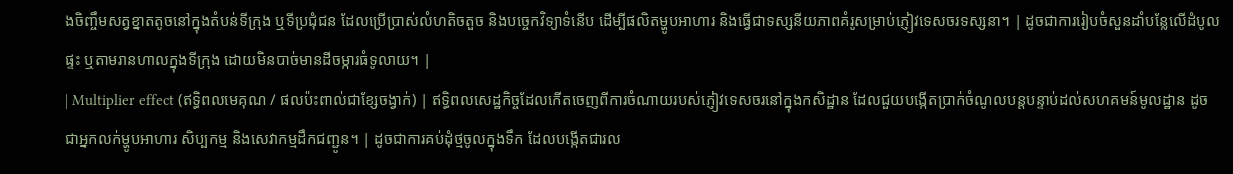ងចិញ្ចឹមសត្វខ្នាតតូចនៅក្នុងតំបន់ទីក្រុង ឬទីប្រជុំជន ដែលប្រើប្រាស់លំហតិចតួច និងបច្ចេកវិទ្យាទំនើប ដើម្បីផលិតម្ហូបអាហារ និងធ្វើជាទស្សនីយភាពគំរូសម្រាប់ភ្ញៀវទេសចរទស្សនា។ | ដូចជាការរៀបចំសួនដាំបន្លែលើដំបូលផ្ទះ ឬតាមរានហាលក្នុងទីក្រុង ដោយមិនបាច់មានដីចម្ការធំទូលាយ។ |
| Multiplier effect (ឥទ្ធិពលមេគុណ / ផលប៉ះពាល់ជាខ្សែចង្វាក់) | ឥទ្ធិពលសេដ្ឋកិច្ចដែលកើតចេញពីការចំណាយរបស់ភ្ញៀវទេសចរនៅក្នុងកសិដ្ឋាន ដែលជួយបង្កើតប្រាក់ចំណូលបន្តបន្ទាប់ដល់សហគមន៍មូលដ្ឋាន ដូចជាអ្នកលក់ម្ហូបអាហារ សិប្បកម្ម និងសេវាកម្មដឹកជញ្ជូន។ | ដូចជាការគប់ដុំថ្មចូលក្នុងទឹក ដែលបង្កើតជារល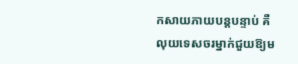កសាយភាយបន្តបន្ទាប់ គឺលុយទេសចរម្នាក់ជួយឱ្យម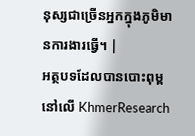នុស្សជាច្រើនអ្នកក្នុងភូមិមានការងារធ្វើ។ |
អត្ថបទដែលបានបោះពុម្ពនៅលើ KhmerResearch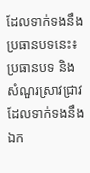ដែលទាក់ទងនឹងប្រធានបទនេះ៖
ប្រធានបទ និងសំណួរស្រាវជ្រាវដែលទាក់ទងនឹងឯក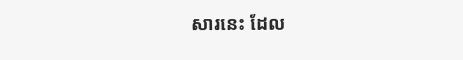សារនេះ ដែល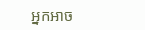អ្នកអាច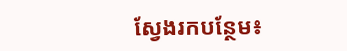ស្វែងរកបន្ថែម៖